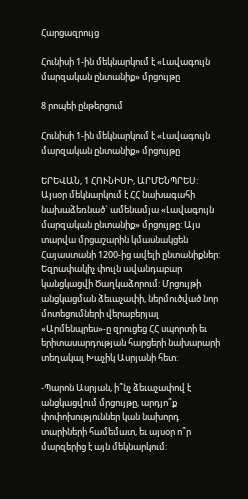Հարցազրույց

Հունիսի 1-ին մեկնարկում է «Լավագույն մարզական ընտանիք» մրցույթը

8 րոպեի ընթերցում

Հունիսի 1-ին մեկնարկում է «Լավագույն մարզական ընտանիք» մրցույթը

ԵՐԵՎԱՆ, 1 ՀՈՒՆԻՍԻ, ԱՐՄԵՆՊՐԵՍ: Այսօր մեկնարկում է ՀՀ նախագահի նախաձեռնած` ամենամյա «Լավագույն մարզական ընտանիք» մրցույթը: Այս տարվա մրցաշարին կմասնակցեն Հայաստանի 1200-ից ավելի ընտանիքներ: Եզրափակիչ փուլն ավանդաբար կանցկացվի Ծաղկաձորում: Մրցույթի անցկացման ձեւաչափի, ներմուծված նոր մոտեցումների վերաբերյալ «Արմենպրես»-ը զրուցեց ՀՀ սպորտի եւ երիտասարդության հարցերի նախարարի տեղակալ Խաչիկ Ասրյանի հետ:

-Պարոն Ասրյան, ի՞նչ ձեւաչափով է անցկացվում մրցույթը, արդյո՞ք փոփոխություններ կան նախորդ տարիների համեմատ, եւ այսօր ո՞ր մարզերից է այն մեկնարկում: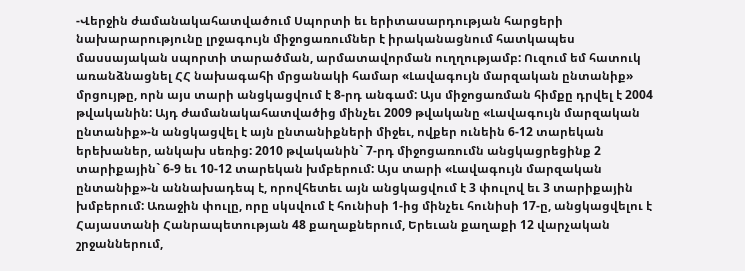-Վերջին ժամանակահատվածում Սպորտի եւ երիտասարդության հարցերի նախարարությունը լրջագույն միջոցառումներ է իրականացնում հատկապես մասսայական սպորտի տարածման, արմատավորման ուղղությամբ: Ուզում եմ հատուկ առանձնացնել ՀՀ նախագահի մրցանակի համար «Լավագույն մարզական ընտանիք» մրցույթը, որն այս տարի անցկացվում է 8-րդ անգամ: Այս միջոցառման հիմքը դրվել է 2004 թվականին: Այդ ժամանակահատվածից մինչեւ 2009 թվականը «Լավագույն մարզական ընտանիք»-ն անցկացվել է այն ընտանիքների միջեւ, ովքեր ունեին 6-12 տարեկան երեխաներ, անկախ սեռից: 2010 թվականին` 7-րդ միջոցառումն անցկացրեցինք 2 տարիքային` 6-9 եւ 10-12 տարեկան խմբերում: Այս տարի «Լավագույն մարզական ընտանիք»-ն աննախադեպ է, որովհետեւ այն անցկացվում է 3 փուլով եւ 3 տարիքային խմբերում: Առաջին փուլը, որը սկսվում է հունիսի 1-ից մինչեւ հունիսի 17-ը, անցկացվելու է Հայաստանի Հանրապետության 48 քաղաքներում, Երեւան քաղաքի 12 վարչական շրջաններում,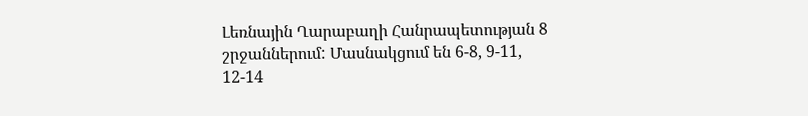Լեռնային Ղարաբաղի Հանրապետության 8 շրջաններում: Մասնակցում են 6-8, 9-11, 12-14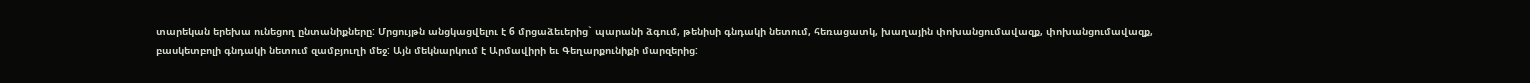տարեկան երեխա ունեցող ընտանիքները: Մրցույթն անցկացվելու է 6 մրցաձեւերից` պարանի ձգում, թենիսի գնդակի նետում, հեռացատկ, խաղային փոխանցումավազք, փոխանցումավազք, բասկետբոլի գնդակի նետում զամբյուղի մեջ: Այն մեկնարկում է Արմավիրի եւ Գեղարքունիքի մարզերից: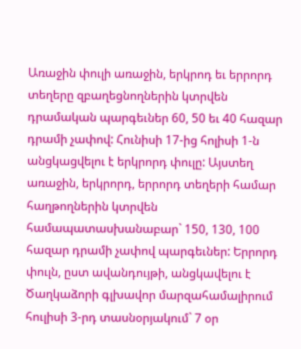Առաջին փուլի առաջին, երկրոդ եւ երրորդ տեղերը զբաղեցնողներին կտրվեն դրամական պարգեւներ 60, 50 եւ 40 հազար դրամի չափով: Հունիսի 17-ից հոլիսի 1-ն անցկացվելու է երկրորդ փուլը: Այստեղ առաջին, երկրորդ, երրորդ տեղերի համար հաղթողներին կտրվեն համապատասխանաբար` 150, 130, 100 հազար դրամի չափով պարգեւներ: Երրորդ փուլն, ըստ ավանդույթի, անցկավելու է Ծաղկաձորի գլխավոր մարզահամալիրում հուլիսի 3-րդ տասնօրյակում` 7 օր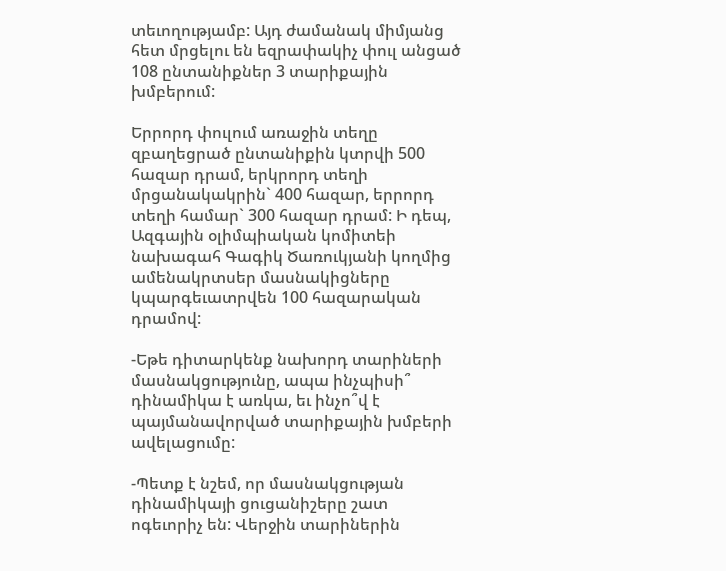տեւողությամբ: Այդ ժամանակ միմյանց հետ մրցելու են եզրափակիչ փուլ անցած 108 ընտանիքներ 3 տարիքային խմբերում:

Երրորդ փուլում առաջին տեղը զբաղեցրած ընտանիքին կտրվի 500 հազար դրամ, երկրորդ տեղի մրցանակակրին` 400 հազար, երրորդ տեղի համար` 300 հազար դրամ: Ի դեպ, Ազգային օլիմպիական կոմիտեի նախագահ Գագիկ Ծառուկյանի կողմից ամենակրտսեր մասնակիցները կպարգեւատրվեն 100 հազարական դրամով:

-Եթե դիտարկենք նախորդ տարիների մասնակցությունը, ապա ինչպիսի՞ դինամիկա է առկա, եւ ինչո՞վ է պայմանավորված տարիքային խմբերի ավելացումը:

-Պետք է նշեմ, որ մասնակցության դինամիկայի ցուցանիշերը շատ ոգեւորիչ են: Վերջին տարիներին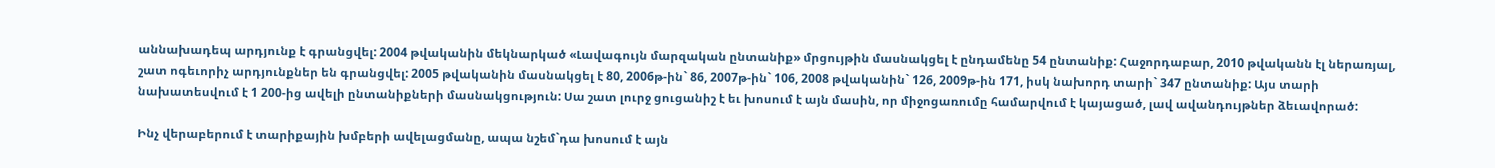աննախադեպ արդյունք է գրանցվել: 2004 թվականին մեկնարկած «Լավագույն մարզական ընտանիք» մրցույթին մասնակցել է ընդամենը 54 ընտանիք: Հաջորդաբար, 2010 թվականն էլ ներառյալ, շատ ոգեւորիչ արդյունքներ են գրանցվել: 2005 թվականին մասնակցել է 80, 2006թ-ին` 86, 2007թ-ին` 106, 2008 թվականին` 126, 2009թ-ին 171, իսկ նախորդ տարի` 347 ընտանիք: Այս տարի նախատեսվում է 1 200-ից ավելի ընտանիքների մասնակցություն: Սա շատ լուրջ ցուցանիշ է եւ խոսում է այն մասին, որ միջոցառումը համարվում է կայացած, լավ ավանդույթներ ձեւավորած:

Ինչ վերաբերում է տարիքային խմբերի ավելացմանը, ապա նշեմ`դա խոսում է այն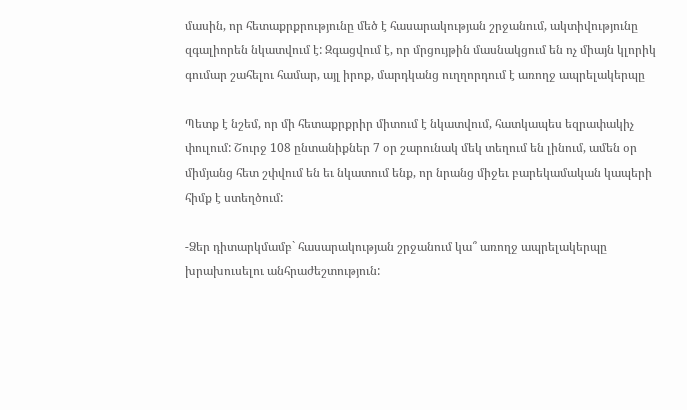մասին, որ հետաքրքրությունը մեծ է հասարակության շրջանում, ակտիվությունը զգալիորեն նկատվում է: Զգացվում է, որ մրցույթին մասնակցում են ոչ միայն կլորիկ գումար շահելու համար, այլ իրոք, մարդկանց ուղղորդում է առողջ ապրելակերպը

Պետք է նշեմ, որ մի հետաքրքրիր միտում է նկատվում, հատկապես եզրափակիչ փուլում: Շուրջ 108 ընտանիքներ 7 օր շարունակ մեկ տեղում են լինում, ամեն օր միմյանց հետ շփվում են եւ նկատում ենք, որ նրանց միջեւ բարեկամական կապերի հիմք է ստեղծում:

-Ձեր դիտարկմամբ` հասարակության շրջանում կա՞ առողջ ապրելակերպը խրախուսելու անհրաժեշտություն: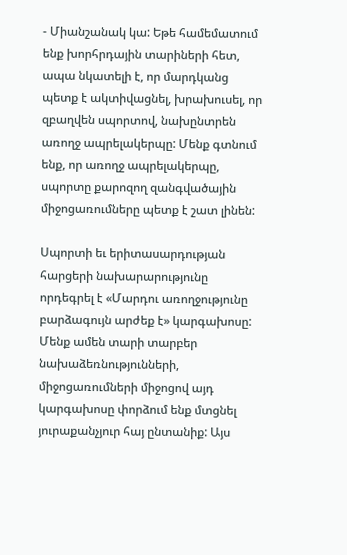- Միանշանակ կա: Եթե համեմատում ենք խորհրդային տարիների հետ, ապա նկատելի է, որ մարդկանց պետք է ակտիվացնել, խրախուսել, որ զբաղվեն սպորտով, նախընտրեն առողջ ապրելակերպը: Մենք գտնում ենք, որ առողջ ապրելակերպը, սպորտը քարոզող զանգվածային միջոցառումները պետք է շատ լինեն:

Սպորտի եւ երիտասարդության հարցերի նախարարությունը որդեգրել է «Մարդու առողջությունը բարձագույն արժեք է» կարգախոսը: Մենք ամեն տարի տարբեր նախաձեռնությունների, միջոցառումների միջոցով այդ կարգախոսը փորձում ենք մտցնել յուրաքանչյուր հայ ընտանիք: Այս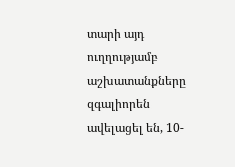տարի այդ ուղղությամբ աշխատանքները զգալիորեն ավելացել են, 10-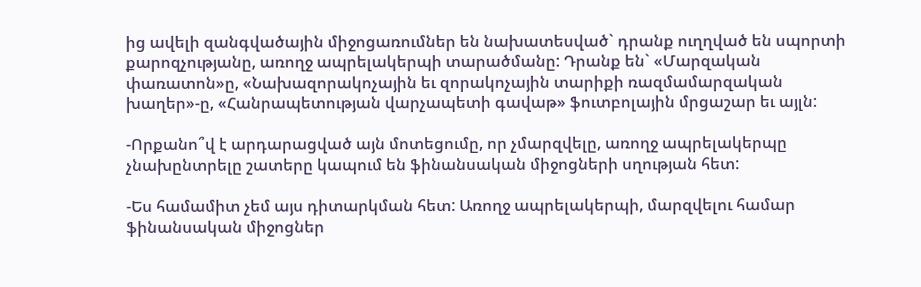ից ավելի զանգվածային միջոցառումներ են նախատեսված` դրանք ուղղված են սպորտի քարոզչությանը, առողջ ապրելակերպի տարածմանը: Դրանք են` «Մարզական փառատոն»ը, «Նախազորակոչային եւ զորակոչային տարիքի ռազմամարզական խաղեր»-ը, «Հանրապետության վարչապետի գավաթ» ֆուտբոլային մրցաշար եւ այլն:

-Որքանո՞վ է արդարացված այն մոտեցումը, որ չմարզվելը, առողջ ապրելակերպը չնախընտրելը շատերը կապում են ֆինանսական միջոցների սղության հետ:

-Ես համամիտ չեմ այս դիտարկման հետ: Առողջ ապրելակերպի, մարզվելու համար ֆինանսական միջոցներ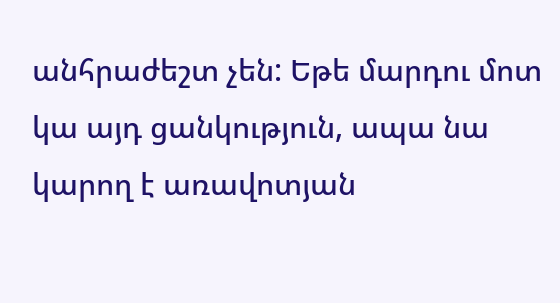անհրաժեշտ չեն: Եթե մարդու մոտ կա այդ ցանկություն, ապա նա կարող է առավոտյան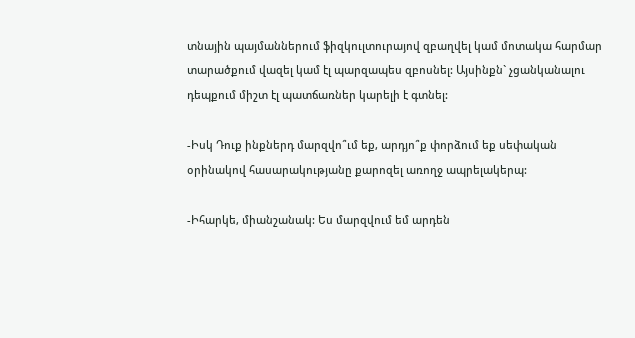տնային պայմաններում ֆիզկուլտուրայով զբաղվել կամ մոտակա հարմար տարածքում վազել կամ էլ պարզապես զբոսնել: Այսինքն` չցանկանալու դեպքում միշտ էլ պատճառներ կարելի է գտնել:

-Իսկ Դուք ինքներդ մարզվո՞ւմ եք, արդյո՞ք փորձում եք սեփական օրինակով հասարակությանը քարոզել առողջ ապրելակերպ:

-Իհարկե, միանշանակ: Ես մարզվում եմ արդեն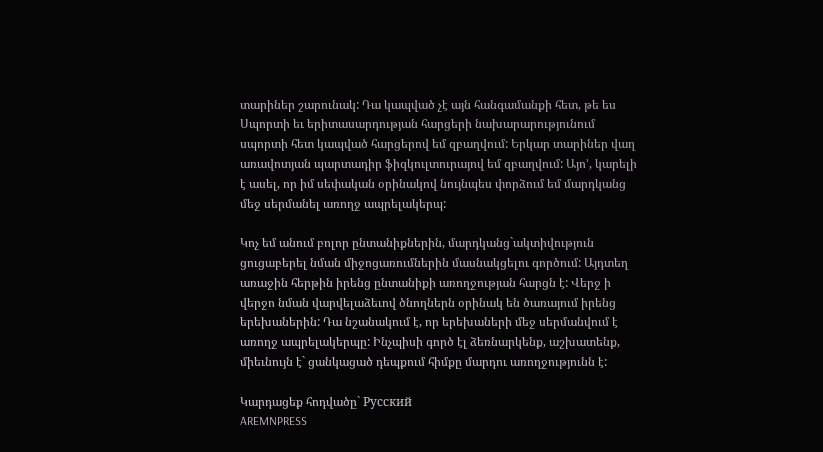տարիներ շարունակ: Դա կապված չէ այն հանգամանքի հետ, թե ես Սպորտի եւ երիտասարդության հարցերի նախարարությունում սպորտի հետ կապված հարցերով եմ զբաղվում: Երկար տարիներ վաղ առավոտյան պարտադիր ֆիզկուլտուրայով եմ զբաղվում: Այո’, կարելի է ասել, որ իմ սեփական օրինակով նույնպես փորձում եմ մարդկանց մեջ սերմանել առողջ ապրելակերպ:

Կոչ եմ անում բոլոր ընտանիքներին, մարդկանց`ակտիվություն ցուցաբերել նման միջոցառումներին մասնակցելու գործում: Այդտեղ առաջին հերթին իրենց ընտանիքի առողջության հարցն է: Վերջ ի վերջո նման վարվելաձեւով ծնողներն օրինակ են ծառայում իրենց երեխաներին: Դա նշանակում է, որ երեխաների մեջ սերմանվում է առողջ ապրելակերպը: Ինչպիսի գործ էլ ձեռնարկենք, աշխատենք, միեւնույն է` ցանկացած դեպքում հիմքը մարդու առողջությունն է:

Կարդացեք հոդվածը` Русский
AREMNPRESS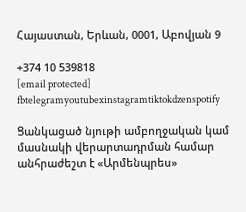Հայաստան, Երևան, 0001, Աբովյան 9

+374 10 539818
[email protected]
fbtelegramyoutubexinstagramtiktokdzenspotify

Ցանկացած նյութի ամբողջական կամ մասնակի վերարտադրման համար անհրաժեշտ է «Արմենպրես»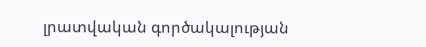լրատվական գործակալության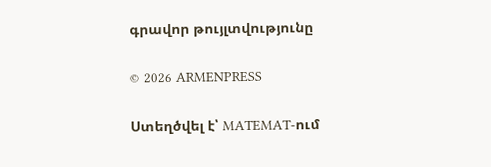գրավոր թույլտվությունը

© 2026 ARMENPRESS

Ստեղծվել է՝ MATEMAT-ում